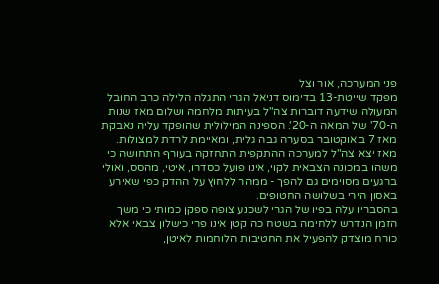פני המערכה, אור וצל
מפקד שייטת-13 בדימוס דניאל הגרי התגלה הלילה כרב החובל המעולה שידעה דוברות צה"ל בעיתות מלחמה ושלום מאז שנות ה-70' של המאה ה-20'. הספינה המילולית שהופקד עליה נאבקת מאז 7 באוקטובר בסערה גבה גלית, ומאיימת לרדת למצולות.
מאז יצא צה"ל למערכה ההתקפית התחזקה בעורף התחושה כי משהו במכונה הצבאית לקוי, אינו פועל כסדרו, איטי, מהסס, ואולי ברגעים מסוימים גם להפך - ממהר ללחוץ על ההדק כפי שאירע באסון הירי בשלושה החטופים.
בהסבריו עלה בפיו של הגרי לשכנע צופה ספקן כמותי כי משך הזמן הנדרש ללחימה בשטח כה קטן אינו פרי כישלון צבאי אלא כורח מוצדק להפעיל את החטיבות הלוחמות לאיטן,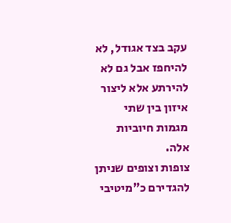עקב בצד אגודל, לא להיחפז אבל גם לא להירתע אלא ליצור איזון בין שתי מגמות חיוביות אלה.
צופות וצופים שניתן להגדירם כ"מיטיבי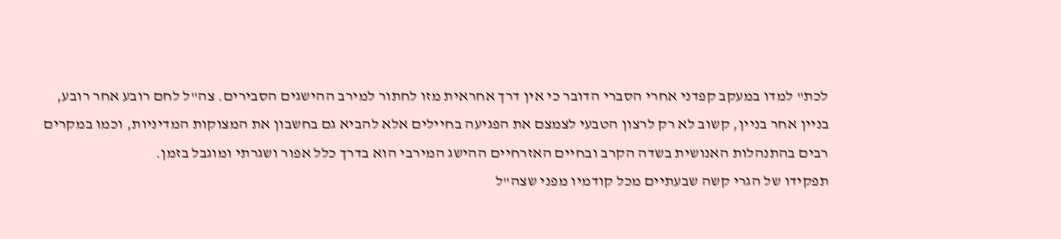לכת" למדו במעקב קפדני אחרי הסברי הדובר כי אין דרך אחראית מזו לחתור למירב ההישגים הסבירים. צה"ל לחם רובע אחר רובע, בניין אחר בניין, קשוב לא רק לרצון הטבעי לצמצם את הפגיעה בחיילים אלא להביא גם בחשבון את המצוקות המדיניות, וכמו במקרים רבים בהתנהלות האנושית בשדה הקרב ובחיים האזרחיים ההישג המירבי הוא בדרך כלל אפור ושגרתי ומוגבל בזמן.
תפקידו של הגרי קשה שבעתיים מכל קודמיו מפני שצה"ל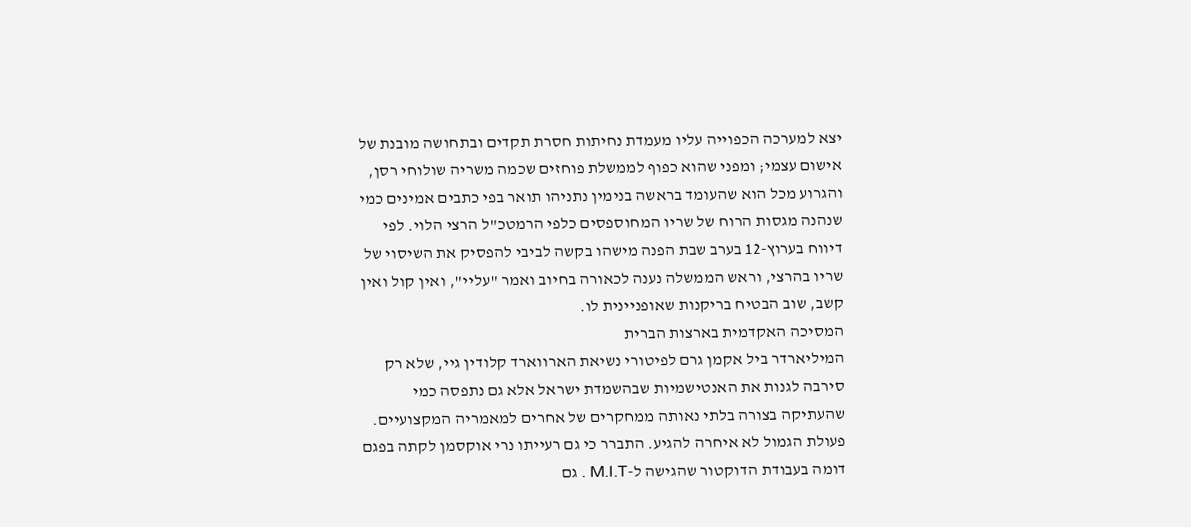יצא למערכה הכפוייה עליו מעמדת נחיתות חסרת תקדים ובתחושה מובנת של אישום עצמי; ומפני שהוא כפוף לממשלת פוחזים שכמה משריה שולוחי רסן, והגרוע מכל הוא שהעומד בראשה בנימין נתניהו תואר בפי כתבים אמינים כמי שנהנה מגסות הרוח של שריו המחוספסים כלפי הרמטכ"ל הרצי הלוי. לפי דיווח בערוץ-12 בערב שבת הפנה מישהו בקשה לביבי להפסיק את השיסוי של שריו בהרצי, וראש הממשלה נענה לכאורה בחיוב ואמר "עליי", ואין קול ואין קשב, שוב הבטיח בריקנות שאופניינית לו.
המסיכה האקדמית בארצות הברית
המיליארדר ביל אקמן גרם לפיטורי נשיאת הארווארד קלודין גיי, שלא רק סירבה לגנות את האנטישמיות שבהשמדת ישראל אלא גם נתפסה כמי שהעתיקה בצורה בלתי נאותה ממחקרים של אחרים למאמריה המקצועיים.
פעולת הגמול לא איחרה להגיע. התברר כי גם רעייתו נרי אוקסמן לקתה בפגם דומה בעבודת הדוקטור שהגישה ל-M.I.T . גם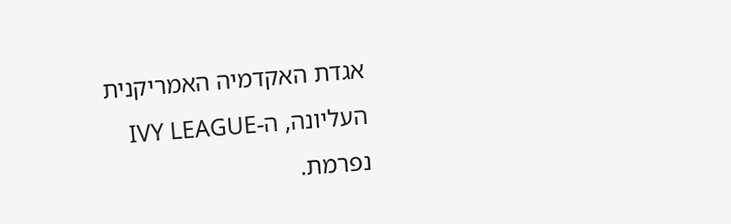אגדת האקדמיה האמריקנית העליונה, ה-IVY LEAGUE נפרמת.